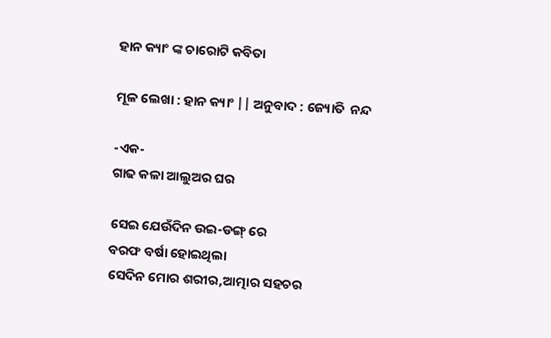ହାନ କ୍ୟାଂ ଙ୍କ ଚାରୋଟି କବିତା

ମୂଳ ଲେଖା : ହାନ କ୍ୟାଂ || ଅନୁବାଦ : ଜ୍ୟୋତି  ନନ୍ଦ

-ଏକ-
ଗାଢ କଳା ଆଲୁଅର ଘର

ସେଇ ଯେଉଁଦିନ ଉଇ-ଡଙ୍ଗ୍ ରେ
ବରଫ ବର୍ଷା ହୋଇଥିଲା
ସେଦିନ ମୋର ଶରୀର,ଆତ୍ମାର ସହଚର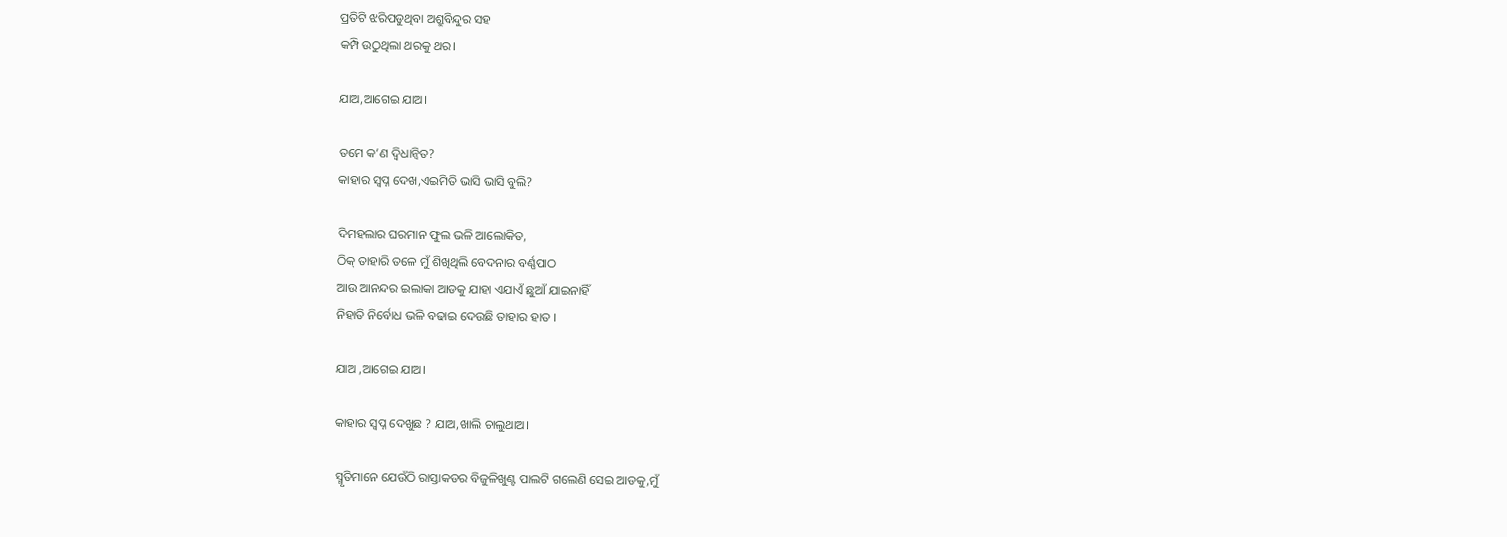ପ୍ରତିଟି ଝରିପଡୁଥିବା ଅଶ୍ରୁବିନ୍ଦୁର ସହ
କମ୍ପି ଉଠୁଥିଲା ଥରକୁ ଥର।

ଯାଅ,ଆଗେଇ ଯାଅ।

ତମେ କ’ଣ ଦ୍ୱିଧାନ୍ୱିତ?
କାହାର ସ୍ୱପ୍ନ ଦେଖ,ଏଇମିତି ଭାସି ଭାସି ବୁଲି?

ଦିମହଲାର ଘରମାନ ଫୁଲ ଭଳି ଆଲୋକିତ,
ଠିକ୍ ତାହାରି ତଳେ ମୁଁ ଶିଖିଥିଲି ବେଦନାର ବର୍ଣ୍ଣପାଠ
ଆଉ ଆନନ୍ଦର ଇଲାକା ଆଡକୁ ଯାହା ଏଯାଏଁ ଛୁଆଁ ଯାଇନାହିଁ
ନିହାତି ନିର୍ବୋଧ ଭଳି ବଢାଇ ଦେଉଛି ତାହାର ହାତ ।

ଯାଅ ,ଆଗେଇ ଯାଅ।

କାହାର ସ୍ୱପ୍ନ ଦେଖୁଛ ? ଯାଅ,ଖାଲି ଚାଲୁଥାଅ।

ସ୍ମୃତିମାନେ ଯେଉଁଠି ରାସ୍ତାକଡର ବିଜୁଳିଖୁଣ୍ଟ ପାଲଟି ଗଲେଣି ସେଇ ଆଡକୁ,ମୁଁ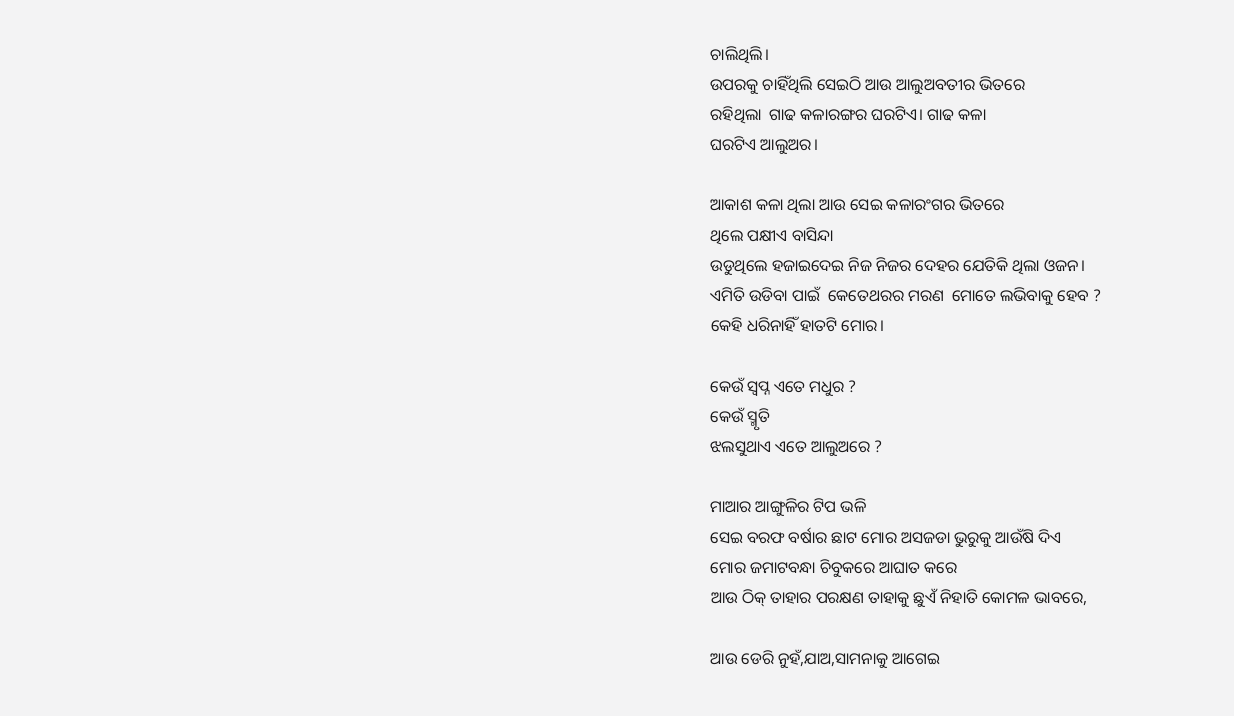ଚାଲିଥିଲି।
ଉପରକୁ ଚାହିଁଥିଲି ସେଇଠି ଆଉ ଆଲୁଅବତୀର ଭିତରେ
ରହିଥିଲା  ଗାଢ କଳାରଙ୍ଗର ଘରଟିଏ। ଗାଢ କଳା
ଘରଟିଏ ଆଲୁଅର।

ଆକାଶ କଳା ଥିଲା ଆଉ ସେଇ କଳାରଂଗର ଭିତରେ
ଥିଲେ ପକ୍ଷୀଏ ବାସିନ୍ଦା
ଉଡୁଥିଲେ ହଜାଇଦେଇ ନିଜ ନିଜର ଦେହର ଯେତିକି ଥିଲା ଓଜନ।
ଏମିତି ଉଡିବା ପାଇଁ  କେତେଥରର ମରଣ  ମୋତେ ଲଭିବାକୁ ହେବ ?
କେହି ଧରିନାହିଁ ହାତଟି ମୋର।

କେଉଁ ସ୍ୱପ୍ନ ଏତେ ମଧୁର ?
କେଉଁ ସ୍ମୃତି
ଝଲସୁଥାଏ ଏତେ ଆଲୁଅରେ ?

ମାଆର ଆଙ୍ଗୁଳିର ଟିପ ଭଳି
ସେଇ ବରଫ ବର୍ଷାର ଛାଟ ମୋର ଅସଜଡା ଭୁରୁକୁ ଆଉଁଷି ଦିଏ
ମୋର ଜମାଟବନ୍ଧା ଚିବୁକରେ ଆଘାତ କରେ
ଆଉ ଠିକ୍ ତାହାର ପରକ୍ଷଣ ତାହାକୁ ଛୁଏଁ ନିହାତି କୋମଳ ଭାବରେ,

ଆଉ ଡେରି ନୁହଁ,ଯାଅ,ସାମନାକୁ ଆଗେଇ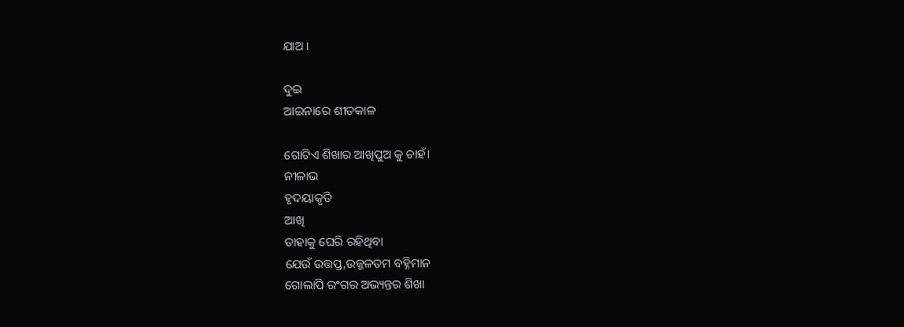ଯାଅ ।

ଦୁଇ
ଆଇନାରେ ଶୀତକାଳ

ଗୋଟିଏ ଶିଖାର ଆଖିପୁଅ କୁ ଚାହଁ।
ନୀଳାଭ
ହୃଦୟାକୃତି
ଆଖି
ତାହାକୁ ଘେରି ରହିଥିବା
ଯେଉଁ ଉତ୍ତପ୍ତ,ଉଜ୍ଜଳତମ ବହ୍ନିମାନ
ଗୋଲାପି ରଂଗର ଅଭ୍ୟନ୍ତର ଶିଖା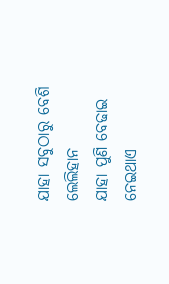ଯାହା ସବୁଠାରୁ ବେଶି ଲେଲିହାନ
ଯାହା ପୁଣି ବେଢାଇ ନେଇଥାଏ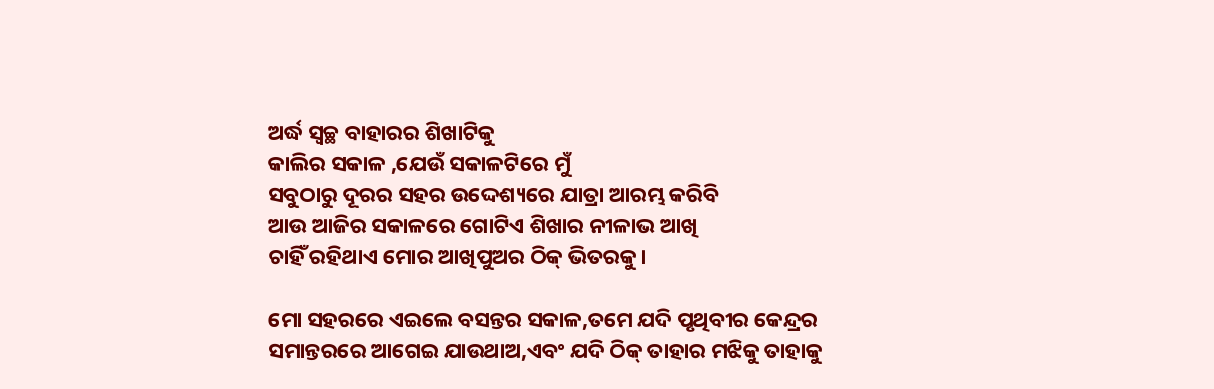ଅର୍ଦ୍ଧ ସ୍ୱଚ୍ଛ ବାହାରର ଶିଖାଟିକୁ
କାଲିର ସକାଳ ,ଯେଉଁ ସକାଳଟିରେ ମୁଁ
ସବୁଠାରୁ ଦୂରର ସହର ଉଦ୍ଦେଶ୍ୟରେ ଯାତ୍ରା ଆରମ୍ଭ କରିବି
ଆଉ ଆଜିର ସକାଳରେ ଗୋଟିଏ ଶିଖାର ନୀଳାଭ ଆଖି
ଚାହିଁ ରହିଥାଏ ମୋର ଆଖିପୁଅର ଠିକ୍ ଭିତରକୁ।

ମୋ ସହରରେ ଏଇଲେ ବସନ୍ତର ସକାଳ,ତମେ ଯଦି ପୃଥିବୀର କେନ୍ଦ୍ରର ସମାନ୍ତରରେ ଆଗେଇ ଯାଉଥାଅ,ଏବଂ ଯଦି ଠିକ୍ ତାହାର ମଝିକୁ ତାହାକୁ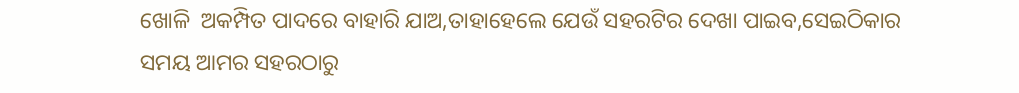ଖୋଳି  ଅକମ୍ପିତ ପାଦରେ ବାହାରି ଯାଅ,ତାହାହେଲେ ଯେଉଁ ସହରଟିର ଦେଖା ପାଇବ,ସେଇଠିକାର ସମୟ ଆମର ସହରଠାରୁ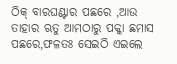ଠିକ୍ ବାରଘଣ୍ଟାର ପଛରେ ,ଆଉ ତାହାର ଋତୁ ଆମଠାରୁ ପକ୍କା ଛମାସ ପଛରେ,ଫଳତଃ ସେଇଠି ଏଇଲେ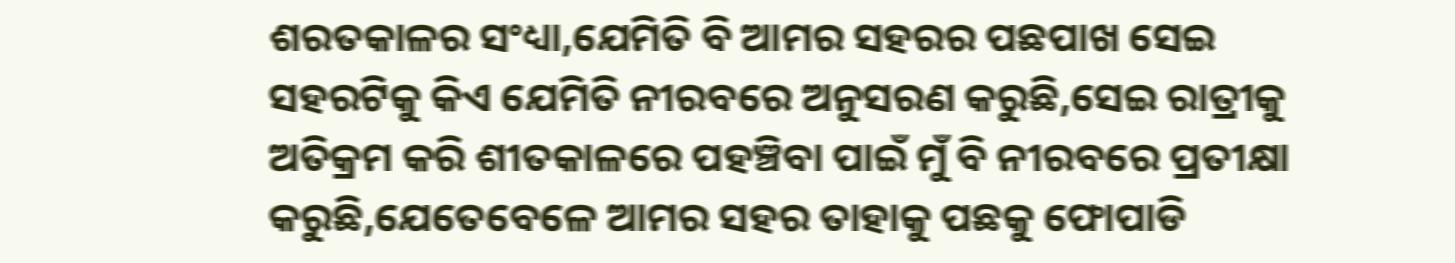ଶରତକାଳର ସଂଧ୍ୟା,ଯେମିତି ବି ଆମର ସହରର ପଛପାଖ ସେଇ ସହରଟିକୁ କିଏ ଯେମିତି ନୀରବରେ ଅନୁସରଣ କରୁଛି,ସେଇ ରାତ୍ରୀକୁ ଅତିକ୍ରମ କରି ଶୀତକାଳରେ ପହଞ୍ଚିବା ପାଇଁ ମୁଁ ବି ନୀରବରେ ପ୍ରତୀକ୍ଷା କରୁଛି,ଯେତେବେଳେ ଆମର ସହର ତାହାକୁ ପଛକୁ ଫୋପାଡି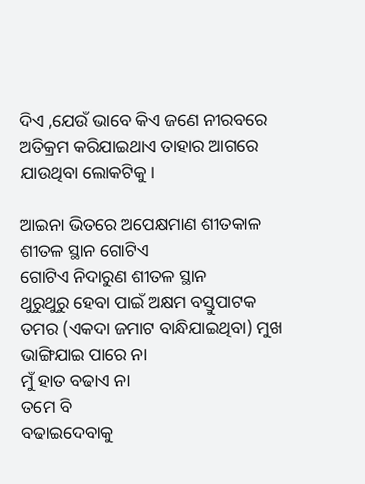ଦିଏ ,ଯେଉଁ ଭାବେ କିଏ ଜଣେ ନୀରବରେ ଅତିକ୍ରମ କରିଯାଇଥାଏ ତାହାର ଆଗରେ ଯାଉଥିବା ଲୋକଟିକୁ।

ଆଇନା ଭିତରେ ଅପେକ୍ଷମାଣ ଶୀତକାଳ
ଶୀତଳ ସ୍ଥାନ ଗୋଟିଏ
ଗୋଟିଏ ନିଦାରୁଣ ଶୀତଳ ସ୍ଥାନ
ଥୁରୁଥୁରୁ ହେବା ପାଇଁ ଅକ୍ଷମ ବସ୍ତୁପାଟକ
ତମର (ଏକଦା ଜମାଟ ବାନ୍ଧିଯାଇଥିବା) ମୁଖ
ଭାଙ୍ଗିଯାଇ ପାରେ ନା
ମୁଁ ହାତ ବଢାଏ ନା
ତମେ ବି
ବଢାଇଦେବାକୁ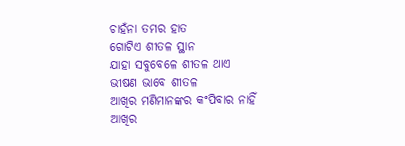ଚାହଁନା ତମର ହାତ
ଗୋଟିଏ ଶୀତଳ ସ୍ଥାନ
ଯାହା ସବୁବେଳେ ଶୀତଳ ଥାଏ
ଭୀଷଣ ଭାବେ ଶୀତଳ
ଆଖିର ମଣିମାନଙ୍କର କଂପିବାର ନାହିଁ
ଆଖିର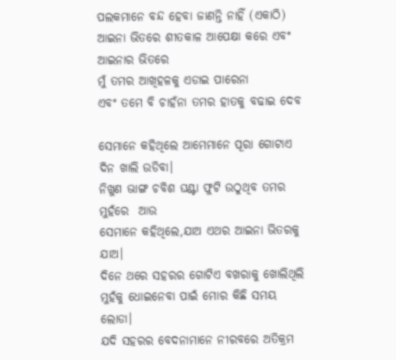ପଲକମାନେ ବନ୍ଦ ହେବା ଜାଣନ୍ତି ନାହିଁ (ଏକାଠି)
ଆଇନା ଭିତରେ ଶୀତକାଳ ଆପେକ୍ଷା କରେ ଏବଂ
ଆଇନାର ଭିତରେ
ମୁଁ ତମର ଆଖିହଳକୁ ଏଡାଇ ପାରେନା
ଏବଂ ତମେ ବି ଚାହଁନା ତମର ହାତକୁ ବଢାଇ ଦେବ

ସେମାନେ କହିଥିଲେ ଆମେମାନେ ପୂରା ଗୋଟାଏ ଦିନ ଖାଲି ଉଡିବା।
ନିଖୁଣ ଭାଙ୍ଗ ଚବିଶ ଘଣ୍ଟା ଫୁଟି ଉଠୁଥିବ ତମର ମୁହଁରେ  ଆଉ
ସେମାନେ କହିଥିଲେ,ଯାଅ ଏଥର ଆଇନା ଭିତରକୁ ଯାଅ।
ଦିନେ ଥରେ ସହରର ଗୋଟିଏ ବଖରାକୁ ଖୋଲିଥିଲି
ମୁହଁକୁ ଧୋଇନେବା ପାଇଁ ମୋର କିଛି ସମୟ ଲୋଡା।
ଯଦି ସହରର ବେଦନାମାନେ ନୀରବରେ ଅତିକ୍ରମ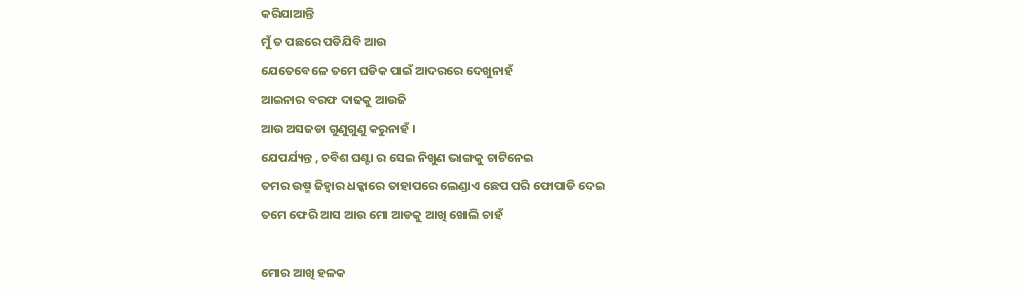କରିଯାଆନ୍ତି
ମୁଁ ତ ପଛରେ ପଡିଯିବି ଆଉ
ଯେତେବେଳେ ତମେ ଘଡିକ ପାଇଁ ଆଦରରେ ଦେଖୁନାହଁ
ଆଇନାର ବରଫ ଦାଢକୁ ଆଉଜି
ଆଉ ଅସଜଡା ଗୁଣୁଗୁଣୁ କରୁନାହଁ ।
ଯେପର୍ଯ୍ୟନ୍ତ , ଚବିଶ ଘଣ୍ଟା ର ସେଇ ନିଖୁଣ ଭାଙ୍ଗକୁ ଚାଟିନେଇ
ତମର ଉଷ୍ମ ଜିହ୍ୱାର ଧକ୍କାରେ ତାହାପରେ ଲେଣ୍ଡାଏ ଛେପ ପରି ଫୋପାଡି ଦେଇ
ତମେ ଫେରି ଆସ ଆଉ ମୋ ଆଡକୁ ଆଖି ଖୋଲି ଚାହଁ

ମୋର ଆଖି ହଳକ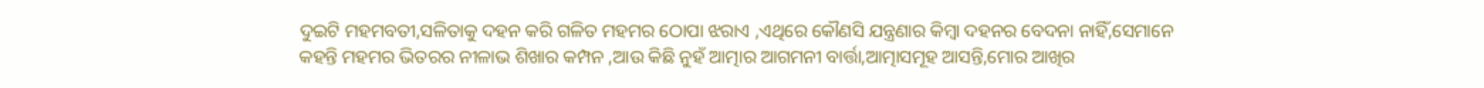ଦୁଇଟି ମହମବତୀ,ସଳିତାକୁ ଦହନ କରି ଗଳିତ ମହମର ଠୋପା ଝରାଏ ,ଏଥିରେ କୌଣସି ଯନ୍ତ୍ରଣାର କିମ୍ବା ଦହନର ବେଦନା ନାହିଁ,ସେମାନେ କହନ୍ତି ମହମର ଭିତରର ନୀଳାଭ ଶିଖାର କମ୍ପନ ,ଆଉ କିଛି ନୁହଁ ଆତ୍ମାର ଆଗମନୀ ବାର୍ତ୍ତା,ଆତ୍ମାସମୂହ ଆସନ୍ତି,ମୋର ଆଖିର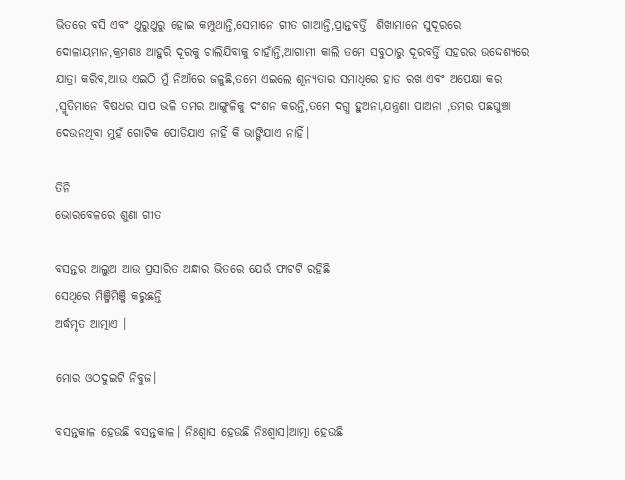ଭିତରେ ବସି ଏବଂ ଥୁରୁଥୁରୁ ହୋଇ କମ୍ପୁଥାନ୍ତି,ସେମାନେ ଗୀତ ଗାଆନ୍ତି,ପ୍ରାନ୍ତବର୍ତ୍ତି  ଶିଖାମାନେ ସୁଦୂରରେ ଦୋଳାୟମାନ,କ୍ରମଶଃ ଆହୁରି ଦୂରକୁ ଚାଲିଯିବାକୁ ଚାହାଁନ୍ତି,ଆଗାମୀ କାଲି ତମେ ସବୁଠାରୁ ଦୂରବର୍ତ୍ତି ସହରର ଉଦ୍ଦେଶ୍ୟରେ ଯାତ୍ରା କରିବ,ଆଉ ଏଇଠି ମୁଁ ନିଆଁରେ ଜଳୁଛି,ତମେ ଏଇଲେ ଶୂନ୍ୟତାର ସମାଧିରେ ହାତ ରଖ ଏବଂ ଅପେକ୍ଷା କର ,ସ୍ମୃତିମାନେ ବିଷଧର ସାପ ଭଳି ତମର ଆଙ୍ଗୁଳିକୁ ଦଂଶନ କରନ୍ତି,ତମେ ଦଗ୍ଧ ହୁଅନା,ଯନ୍ତ୍ରଣା ପାଅନା ,ତମର ପଛଘୁଞ୍ଚା ଦେଉନଥିବା ମୁହଁ ଗୋଟିକ ପୋଡିଯାଏ ନାହିଁ କି ଭାଙ୍ଗିଯାଏ ନାହିଁ।

ତିନି
ଭୋରବେଳରେ ଶୁଣା ଗୀତ

ବସନ୍ତର ଆଲୁଅ ଆଉ ପ୍ରସାରିତ ଅନ୍ଧାର ଭିତରେ ଯେଉଁ ଫାଟଟି ରହିଛି
ସେଥିରେ ମିଞ୍ଜିମିଞ୍ଜି କରୁଛନ୍ତି
ଅର୍ଦ୍ଧମୃତ ଆତ୍ମାଏ ।

ମୋର ଓଠଦୁଇଟି ନିବୁଜ।

ବସନ୍ତକାଳ ହେଉଛି ବସନ୍ତକାଳ। ନିଃଶ୍ୱାସ ହେଉଛି ନିଃଶ୍ୱାସ।ଆତ୍ମା ହେଉଛି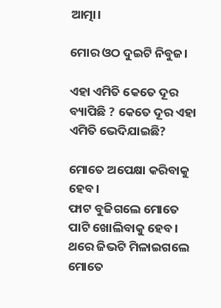ଆତ୍ମା।

ମୋର ଓଠ ଦୁଇଟି ନିବୁଜ।

ଏହା ଏମିତି କେତେ ଦୂର ବ୍ୟାପିଛି ? କେତେ ଦୂର ଏହା ଏମିତି ଭେଦିଯାଇଛି?

ମୋତେ ଅପେକ୍ଷା କରିବାକୁ ହେବ।
ଫାଟ ବୁଜିଗଲେ ମୋତେ
ପାଟି ଖୋଲିବାକୁ ହେବ।
ଥରେ ଜିଭଟି ମିଳାଇଗଲେ ମୋତେ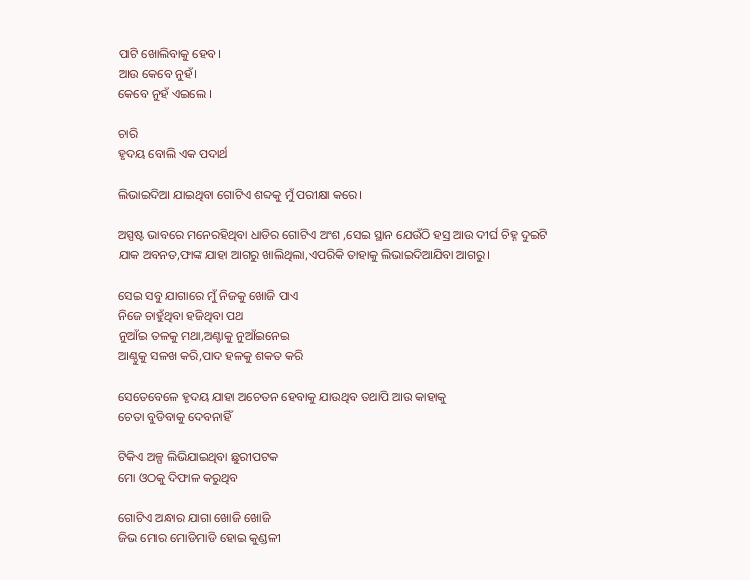ପାଟି ଖୋଲିବାକୁ ହେବ।
ଆଉ କେବେ ନୁହଁ।
କେବେ ନୁହଁ ଏଇଲେ ।

ଚାରି
ହୃଦୟ ବୋଲି ଏକ ପଦାର୍ଥ

ଲିଭାଇଦିଆ ଯାଇଥିବା ଗୋଟିଏ ଶବ୍ଦକୁ ମୁଁ ପରୀକ୍ଷା କରେ।

ଅସ୍ପଷ୍ଟ ଭାବରେ ମନେରହିଥିବା ଧାଡିର ଗୋଟିଏ ଅଂଶ ,ସେଇ ସ୍ଥାନ ଯେଉଁଠି ହସ୍ର ଆଉ ଦୀର୍ଘ ଚିହ୍ନ ଦୁଇଟି ଯାକ ଅବନତ,ଫାଙ୍କ ଯାହା ଆଗରୁ ଖାଲିଥିଲା,ଏପରିକି ତାହାକୁ ଲିଭାଇଦିଆଯିବା ଆଗରୁ।

ସେଇ ସବୁ ଯାଗାରେ ମୁଁ ନିଜକୁ ଖୋଜି ପାଏ
ନିଜେ ଚାହୁଁଥିବା ହଜିଥିବା ପଥ
ନୁଆଁଇ ତଳକୁ ମଥା,ଅଣ୍ଟାକୁ ନୁଆଁଇନେଇ
ଆଣ୍ଠୁକୁ ସଳଖ କରି,ପାଦ ହଳକୁ ଶକତ କରି

ସେତେବେଳେ ହୃଦୟ ଯାହା ଅଚେତନ ହେବାକୁ ଯାଉଥିବ ତଥାପି ଆଉ କାହାକୁ
ଚେତା ବୁଡିବାକୁ ଦେବନାହିଁ

ଟିକିଏ ଅଳ୍ପ ଲିଭିଯାଇଥିବା ଛୁରୀପଟକ
ମୋ ଓଠକୁ ଦିଫାଳ କରୁଥିବ

ଗୋଟିଏ ଅନ୍ଧାର ଯାଗା ଖୋଜି ଖୋଜି
ଜିଭ ମୋର ମୋଡିମାଡି ହୋଇ କୁଣ୍ଡଳୀ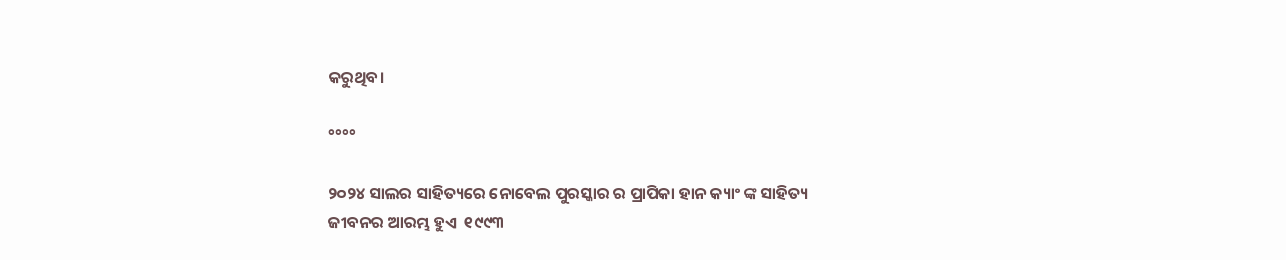କରୁଥିବ।

°°°°

୨୦୨୪ ସାଲର ସାହିତ୍ୟରେ ନୋବେଲ ପୁରସ୍କାର ର ପ୍ରାପିକା ହାନ କ୍ୟାଂ ଙ୍କ ସାହିତ୍ୟ ଜୀବନର ଆରମ୍ଭ ହୁଏ  ୧୯୯୩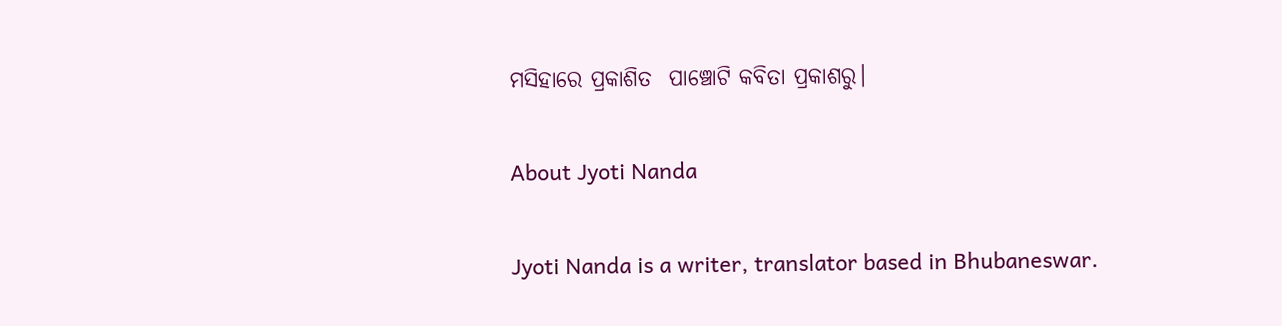ମସିହାରେ ପ୍ରକାଶିତ  ପାଞ୍ଚୋଟି କବିତା ପ୍ରକାଶରୁ।

About Jyoti Nanda

Jyoti Nanda is a writer, translator based in Bhubaneswar.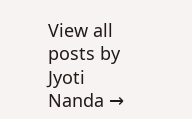View all posts by Jyoti Nanda →